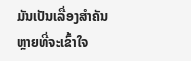ມັນເປັນເລື່ອງສຳຄັນຫຼາຍທີ່ຈະເຂົ້າໃຈ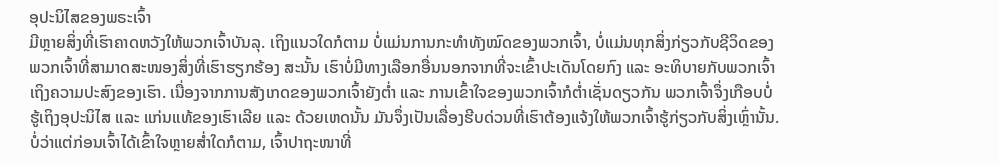ອຸປະນິໄສຂອງພຣະເຈົ້າ
ມີຫຼາຍສິ່ງທີ່ເຮົາຄາດຫວັງໃຫ້ພວກເຈົ້າບັນລຸ. ເຖິງແນວໃດກໍຕາມ ບໍ່ແມ່ນການກະທຳທັງໝົດຂອງພວກເຈົ້າ, ບໍ່ແມ່ນທຸກສິ່ງກ່ຽວກັບຊີວິດຂອງພວກເຈົ້າທີ່ສາມາດສະໜອງສິ່ງທີ່ເຮົາຮຽກຮ້ອງ ສະນັ້ນ ເຮົາບໍ່ມີທາງເລືອກອື່ນນອກຈາກທີ່ຈະເຂົ້າປະເດັນໂດຍກົງ ແລະ ອະທິບາຍກັບພວກເຈົ້າເຖິງຄວາມປະສົງຂອງເຮົາ. ເນື່ອງຈາກການສັງເກດຂອງພວກເຈົ້າຍັງຕໍ່າ ແລະ ການເຂົ້າໃຈຂອງພວກເຈົ້າກໍຕໍ່າເຊັ່ນດຽວກັນ ພວກເຈົ້າຈຶ່ງເກືອບບໍ່ຮູ້ເຖິງອຸປະນິໄສ ແລະ ແກ່ນແທ້ຂອງເຮົາເລີຍ ແລະ ດ້ວຍເຫດນັ້ນ ມັນຈຶ່ງເປັນເລື່ອງຮີບດ່ວນທີ່ເຮົາຕ້ອງແຈ້ງໃຫ້ພວກເຈົ້າຮູ້ກ່ຽວກັບສິ່ງເຫຼົ່ານັ້ນ. ບໍ່ວ່າແຕ່ກ່ອນເຈົ້າໄດ້ເຂົ້າໃຈຫຼາຍສໍ່າໃດກໍຕາມ, ເຈົ້າປາຖະໜາທີ່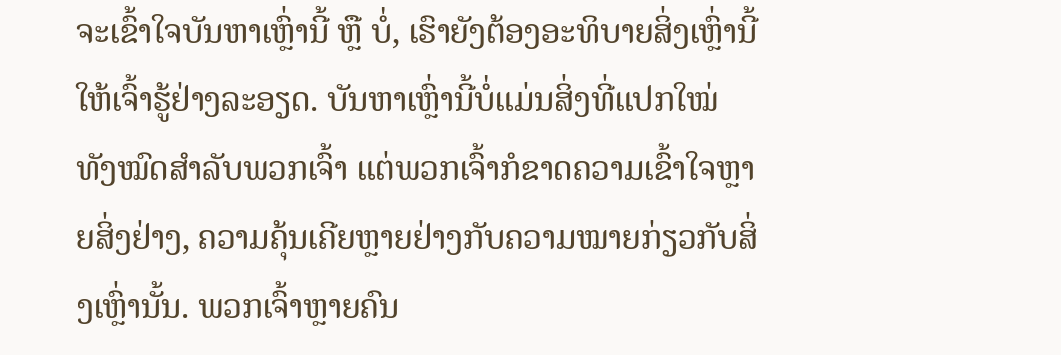ຈະເຂົ້າໃຈບັນຫາເຫຼົ່ານີ້ ຫຼື ບໍ່, ເຮົາຍັງຕ້ອງອະທິບາຍສິ່ງເຫຼົ່ານີ້ໃຫ້ເຈົ້າຮູ້ຢ່າງລະອຽດ. ບັນຫາເຫຼົ່ານີ້ບໍ່ແມ່ນສິ່ງທີ່ແປກໃໝ່ທັງໝົດສໍາລັບພວກເຈົ້າ ແຕ່ພວກເຈົ້າກໍຂາດຄວາມເຂົ້າໃຈຫຼາຍສິ່ງຢ່າງ, ຄວາມຄຸ້ນເຄີຍຫຼາຍຢ່າງກັບຄວາມໝາຍກ່ຽວກັບສິ່ງເຫຼົ່ານັ້ນ. ພວກເຈົ້າຫຼາຍຄົນ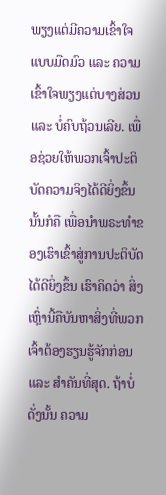ພຽງແຕ່ມີຄວາມເຂົ້າໃຈແບບມືດມົວ ແລະ ຄວາມເຂົ້າໃຈພຽງແຕ່ບາງສ່ວນ ແລະ ບໍ່ຄົບຖ້ວນເລີຍ. ເພື່ອຊ່ວຍໃຫ້ພວກເຈົ້າປະຕິບັດຄວາມຈິງໄດ້ດີຍິ່ງຂຶ້ນ ນັ້ນກໍຄື ເພື່ອນໍາພຣະທຳຂອງເຮົາເຂົ້າສູ່ການປະຕິບັດໄດ້ດີຍິ່ງຂຶ້ນ ເຮົາຄິດວ່າ ສິ່ງເຫຼົ່ານີ້ຄືບັນຫາສິ່ງທີ່ພວກເຈົ້າຕ້ອງຮຽນຮູ້ຈັກກ່ອນ ແລະ ສຳຄັນທີ່ສຸດ. ຖ້າບໍ່ດັ່ງນັ້ນ ຄວາມ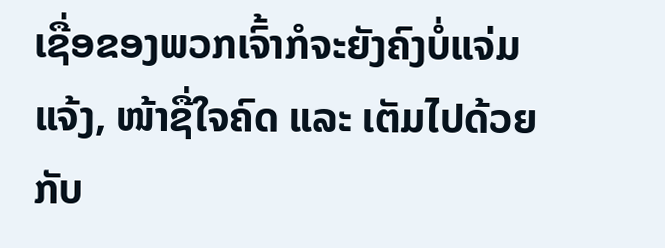ເຊື່ອຂອງພວກເຈົ້າກໍຈະຍັງຄົງບໍ່ແຈ່ມແຈ້ງ, ໜ້າຊື່ໃຈຄົດ ແລະ ເຕັມໄປດ້ວຍກັບ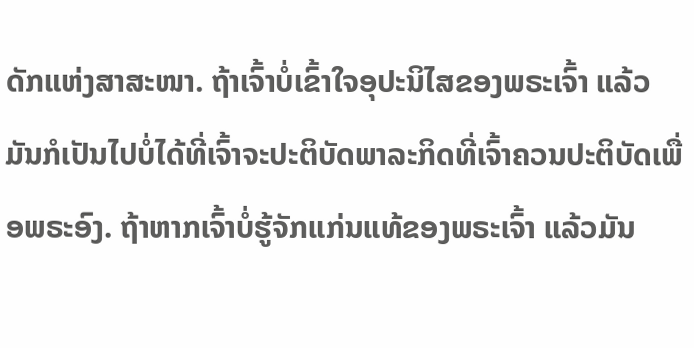ດັກແຫ່ງສາສະໜາ. ຖ້າເຈົ້າບໍ່ເຂົ້າໃຈອຸປະນິໄສຂອງພຣະເຈົ້າ ແລ້ວມັນກໍເປັນໄປບໍ່ໄດ້ທີ່ເຈົ້າຈະປະຕິບັດພາລະກິດທີ່ເຈົ້າຄວນປະຕິບັດເພື່ອພຣະອົງ. ຖ້າຫາກເຈົ້າບໍ່ຮູ້ຈັກແກ່ນແທ້ຂອງພຣະເຈົ້າ ແລ້ວມັນ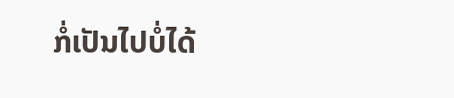ກໍ່ເປັນໄປບໍ່ໄດ້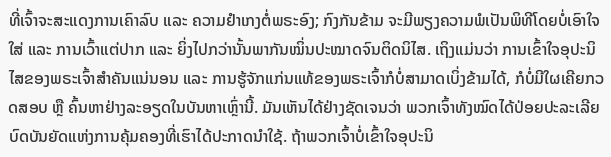ທີ່ເຈົ້າຈະສະແດງການເຄົາລົບ ແລະ ຄວາມຢຳເກງຕໍ່ພຣະອົງ; ກົງກັນຂ້າມ ຈະມີພຽງຄວາມພໍເປັນພິທີໂດຍບໍ່ເອົາໃຈໃສ່ ແລະ ການເວົ້າແຕ່ປາກ ແລະ ຍິ່ງໄປກວ່ານັ້ນພາກັນໝິ່ນປະໝາດຈົນຕິດນິໄສ. ເຖິງແມ່ນວ່າ ການເຂົ້າໃຈອຸປະນິໄສຂອງພຣະເຈົ້າສຳຄັນແນ່ນອນ ແລະ ການຮູ້ຈັກແກ່ນແທ້ຂອງພຣະເຈົ້າກໍບໍ່ສາມາດເບິ່ງຂ້າມໄດ້, ກໍບໍ່ມີໃຜເຄີຍກວດສອບ ຫຼື ຄົ້ນຫາຢ່າງລະອຽດໃນບັນຫາເຫຼົ່ານີ້. ມັນເຫັນໄດ້ຢ່າງຊັດເຈນວ່າ ພວກເຈົ້າທັງໝົດໄດ້ປ່ອຍປະລະເລີຍບົດບັນຍັດແຫ່ງການຄຸ້ມຄອງທີ່ເຮົາໄດ້ປະກາດນໍາໃຊ້. ຖ້າພວກເຈົ້າບໍ່ເຂົ້າໃຈອຸປະນິ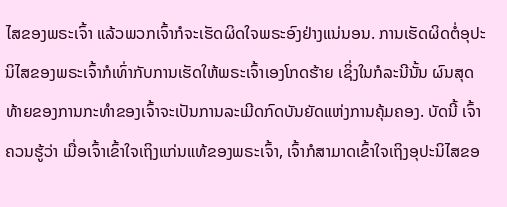ໄສຂອງພຣະເຈົ້າ ແລ້ວພວກເຈົ້າກໍຈະເຮັດຜິດໃຈພຣະອົງຢ່າງແນ່ນອນ. ການເຮັດຜິດຕໍ່ອຸປະນິໄສຂອງພຣະເຈົ້າກໍເທົ່າກັບການເຮັດໃຫ້ພຣະເຈົ້າເອງໂກດຮ້າຍ ເຊິ່ງໃນກໍລະນີນັ້ນ ຜົນສຸດທ້າຍຂອງການກະທຳຂອງເຈົ້າຈະເປັນການລະເມີດກົດບັນຍັດແຫ່ງການຄຸ້ມຄອງ. ບັດນີ້ ເຈົ້າຄວນຮູ້ວ່າ ເມື່ອເຈົ້າເຂົ້າໃຈເຖິງແກ່ນແທ້ຂອງພຣະເຈົ້າ, ເຈົ້າກໍສາມາດເຂົ້າໃຈເຖິງອຸປະນິໄສຂອ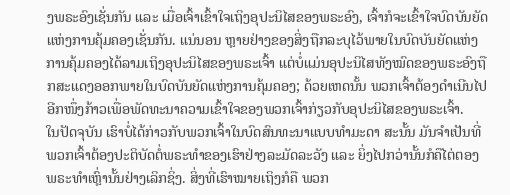ງພຣະອົງເຊັ່ນກັນ ແລະ ເມື່ອເຈົ້າເຂົ້າໃຈເຖິງອຸປະນິໄສຂອງພຣະອົງ, ເຈົ້າກໍຈະເຂົ້າໃຈບົດບັນຍັດແຫ່ງການຄຸ້ມຄອງເຊັ່ນກັນ. ແນ່ນອນ ຫຼາຍຢ່າງຂອງສິ່ງຖືກລະບຸໄວ້ພາຍໃນບົດບັນຍັດແຫ່ງການຄຸ້ມຄອງໄດ້ລາມເຖິງອຸປະນິໄສຂອງພຣະເຈົ້າ ແຕ່ບໍ່ແມ່ນອຸປະນິໄສທັງໝົດຂອງພຣະອົງຖືກສະແດງອອກພາຍໃນບົດບັນຍັດແຫ່ງການຄຸ້ມຄອງ; ດ້ວຍເຫດນັ້ນ ພວກເຈົ້າຕ້ອງດຳເນີນໄປອີກໜຶ່ງກ້າວເພື່ອພັດທະນາຄວາມເຂົ້າໃຈຂອງພວກເຈົ້າກ່ຽວກັບອຸປະນິໄສຂອງພຣະເຈົ້າ.
ໃນປັດຈຸບັນ ເຮົາບໍ່ໄດ້ກ່າວກັບພວກເຈົ້າໃນບົດສົນທະນາແບບທຳມະດາ ສະນັ້ນ ມັນຈຳເປັນທີ່ພວກເຈົ້າຕ້ອງປະຕິບັດຕໍ່ພຣະທຳຂອງເຮົາຢ່າງລະມັດລະວັງ ແລະ ຍິ່ງໄປກວ່ານັ້ນກໍຄືໄຕ່ຕອງພຣະທຳເຫຼົ່ານັ້ນຢ່າງເລິກຊິ່ງ. ສິ່ງທີ່ເຮົາໝາຍເຖິງກໍຄື ພວກ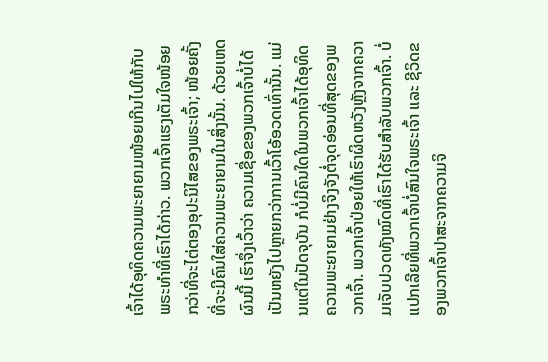ເຈົ້າໄດ້ອຸທິດຄວາມພະຍາຍາມໜ້ອຍເກີນໄປໃຫ້ກັບພຣະທຳທີ່ເຮົາໄດ້ກ່າວ. ພວກເຈົ້າແຮງເຕັມໃຈໜ້ອຍກວ່າທີ່ຈະໄຕ່ຕອງອຸປະນິໄສຂອງພຣະເຈົ້າ; ໜ້ອຍຄັ້ງທີ່ຈະມີຄົນໃສ່ຄວາມພະຍາຍາມໃນສິ່ງນັ້ນ. ດ້ວຍເຫດຜົນນີ້ ເຮົາຈຶ່ງເວົ້າວ່າ ຄວາມເຊື່ອຂອງພວກເຈົ້າບໍ່ໄດ້ເປັນຫຍັງໄປຫຼາຍກວ່າການເວົ້າໂອ້ອວດເທົ່ານັ້ນ. ແມ່ນແຕ່ໃນປັດຈຸບັນ ກໍບໍ່ມີຄົນໃດໃນພວກເຈົ້າໄດ້ອຸທິດຄວາມພະຍາຍາມຢ່າງຈິງຈັງຕໍ່ຈຸດອ່ອນທີ່ສຸດຂອງພວກເຈົ້າ. ພວກເຈົ້າປ່ອຍໃຫ້ເຮົາຜິດຫວັງຫຼັງຈາກຄວາມເຈັບປວດທັງໝົດທີ່ເຮົາໄດ້ຮັບສຳລັບພວກເຈົ້າ. ບໍ່ແປກເລີຍທີ່ພວກເຈົ້າບໍ່ສົນໃຈພຣະເຈົ້າ ແລະ ຊີວິດຂອງພວກເຈົ້າປາສະຈາກຄວາມຈິ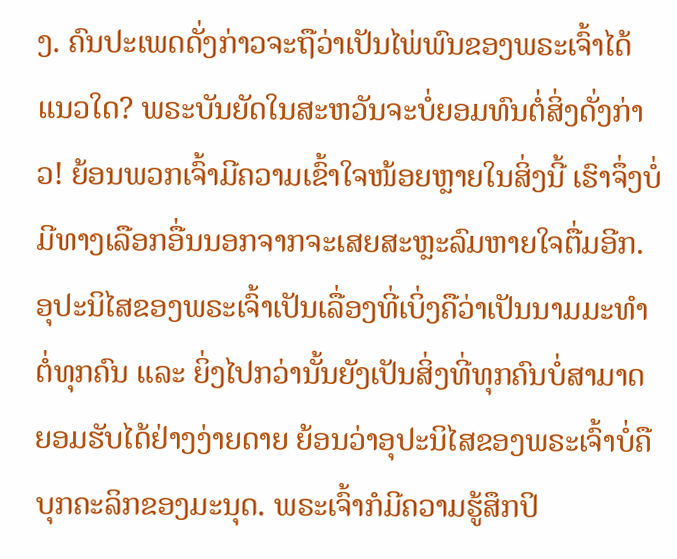ງ. ຄົນປະເພດດັ່ງກ່າວຈະຖືວ່າເປັນໄພ່ພົນຂອງພຣະເຈົ້າໄດ້ແນວໃດ? ພຣະບັນຍັດໃນສະຫວັນຈະບໍ່ຍອມທົນຕໍ່ສິ່ງດັ່ງກ່າວ! ຍ້ອນພວກເຈົ້າມີຄວາມເຂົ້າໃຈໜ້ອຍຫຼາຍໃນສິ່ງນີ້ ເຮົາຈຶ່ງບໍ່ມີທາງເລືອກອື່ນນອກຈາກຈະເສຍສະຫຼະລົມຫາຍໃຈຕື່ມອີກ.
ອຸປະນິໄສຂອງພຣະເຈົ້າເປັນເລື່ອງທີ່ເບິ່ງຄືວ່າເປັນນາມມະທຳຕໍ່ທຸກຄົນ ແລະ ຍິ່ງໄປກວ່ານັ້ນຍັງເປັນສິ່ງທີ່ທຸກຄົນບໍ່ສາມາດຍອມຮັບໄດ້ຢ່າງງ່າຍດາຍ ຍ້ອນວ່າອຸປະນິໄສຂອງພຣະເຈົ້າບໍ່ຄືບຸກຄະລິກຂອງມະນຸດ. ພຣະເຈົ້າກໍມີຄວາມຮູ້ສຶກປິ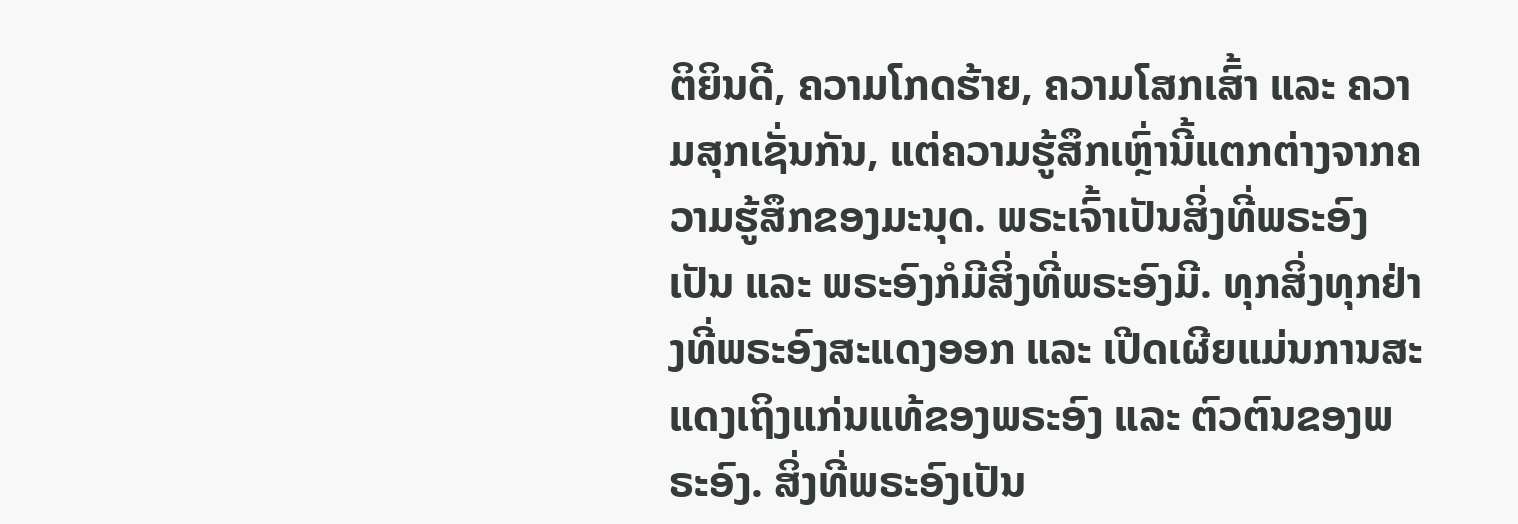ຕິຍິນດີ, ຄວາມໂກດຮ້າຍ, ຄວາມໂສກເສົ້າ ແລະ ຄວາມສຸກເຊັ່ນກັນ, ແຕ່ຄວາມຮູ້ສຶກເຫຼົ່ານີ້ແຕກຕ່າງຈາກຄວາມຮູ້ສຶກຂອງມະນຸດ. ພຣະເຈົ້າເປັນສິ່ງທີ່ພຣະອົງເປັນ ແລະ ພຣະອົງກໍມີສິ່ງທີ່ພຣະອົງມີ. ທຸກສິ່ງທຸກຢ່າງທີ່ພຣະອົງສະແດງອອກ ແລະ ເປີດເຜີຍແມ່ນການສະແດງເຖິງແກ່ນແທ້ຂອງພຣະອົງ ແລະ ຕົວຕົນຂອງພຣະອົງ. ສິ່ງທີ່ພຣະອົງເປັນ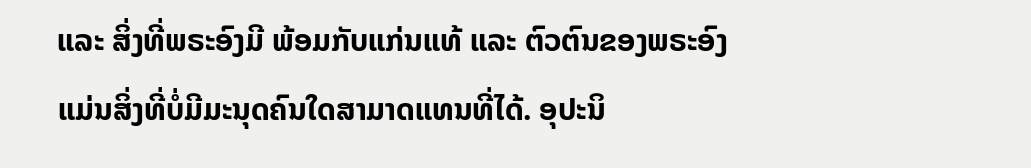ແລະ ສິ່ງທີ່ພຣະອົງມີ ພ້ອມກັບແກ່ນແທ້ ແລະ ຕົວຕົນຂອງພຣະອົງ ແມ່ນສິ່ງທີ່ບໍ່ມີມະນຸດຄົນໃດສາມາດແທນທີ່ໄດ້. ອຸປະນິ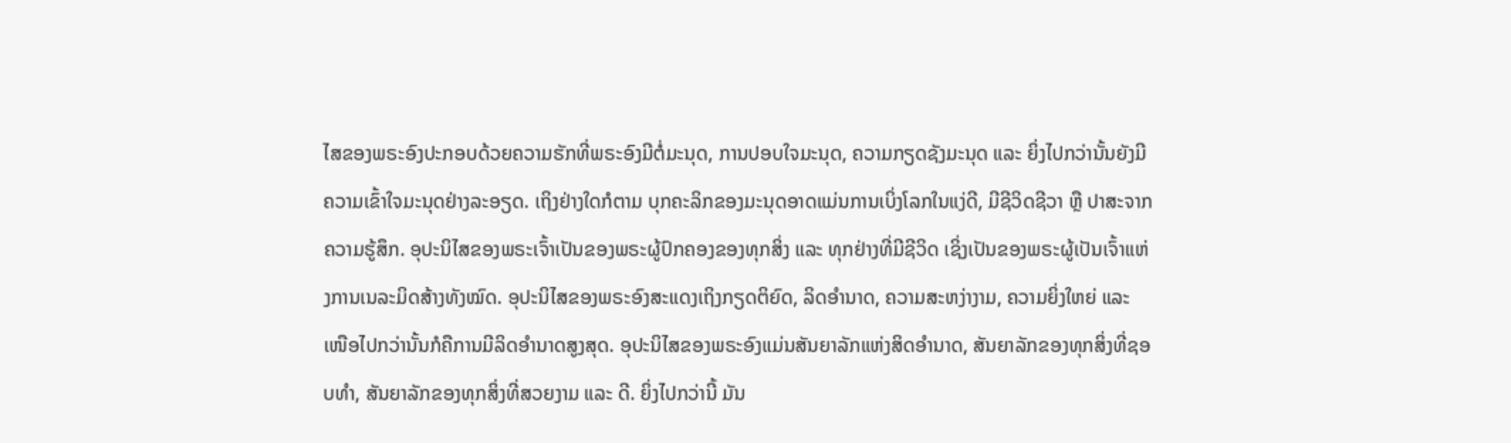ໄສຂອງພຣະອົງປະກອບດ້ວຍຄວາມຮັກທີ່ພຣະອົງມີຕໍ່ມະນຸດ, ການປອບໃຈມະນຸດ, ຄວາມກຽດຊັງມະນຸດ ແລະ ຍິ່ງໄປກວ່ານັ້ນຍັງມີຄວາມເຂົ້າໃຈມະນຸດຢ່າງລະອຽດ. ເຖິງຢ່າງໃດກໍຕາມ ບຸກຄະລິກຂອງມະນຸດອາດແມ່ນການເບິ່ງໂລກໃນແງ່ດີ, ມີຊີວິດຊີວາ ຫຼື ປາສະຈາກຄວາມຮູ້ສຶກ. ອຸປະນິໄສຂອງພຣະເຈົ້າເປັນຂອງພຣະຜູ້ປົກຄອງຂອງທຸກສິ່ງ ແລະ ທຸກຢ່າງທີ່ມີຊີວິດ ເຊິ່ງເປັນຂອງພຣະຜູ້ເປັນເຈົ້າແຫ່ງການເນລະມິດສ້າງທັງໝົດ. ອຸປະນິໄສຂອງພຣະອົງສະແດງເຖິງກຽດຕິຍົດ, ລິດອຳນາດ, ຄວາມສະຫງ່າງາມ, ຄວາມຍິ່ງໃຫຍ່ ແລະ ເໜືອໄປກວ່ານັ້ນກໍຄືການມີລິດອໍານາດສູງສຸດ. ອຸປະນິໄສຂອງພຣະອົງແມ່ນສັນຍາລັກແຫ່ງສິດອຳນາດ, ສັນຍາລັກຂອງທຸກສິ່ງທີ່ຊອບທຳ, ສັນຍາລັກຂອງທຸກສິ່ງທີ່ສວຍງາມ ແລະ ດີ. ຍິ່ງໄປກວ່ານີ້ ມັນ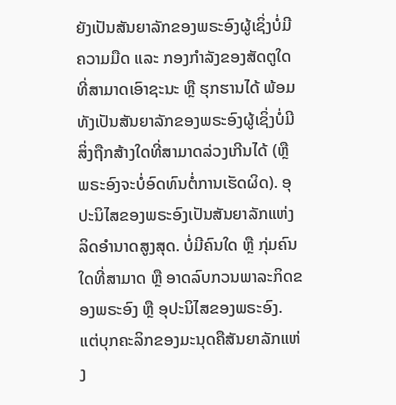ຍັງເປັນສັນຍາລັກຂອງພຣະອົງຜູ້ເຊິ່ງບໍ່ມີຄວາມມືດ ແລະ ກອງກຳລັງຂອງສັດຕູໃດທີ່ສາມາດເອົາຊະນະ ຫຼື ຮຸກຮານໄດ້ ພ້ອມທັງເປັນສັນຍາລັກຂອງພຣະອົງຜູ້ເຊິ່ງບໍ່ມີສິ່ງຖືກສ້າງໃດທີ່ສາມາດລ່ວງເກີນໄດ້ (ຫຼື ພຣະອົງຈະບໍ່ອົດທົນຕໍ່ການເຮັດຜິດ). ອຸປະນິໄສຂອງພຣະອົງເປັນສັນຍາລັກແຫ່ງລິດອໍານາດສູງສຸດ. ບໍ່ມີຄົນໃດ ຫຼື ກຸ່ມຄົນໃດທີ່ສາມາດ ຫຼື ອາດລົບກວນພາລະກິດຂອງພຣະອົງ ຫຼື ອຸປະນິໄສຂອງພຣະອົງ. ແຕ່ບຸກຄະລິກຂອງມະນຸດຄືສັນຍາລັກແຫ່ງ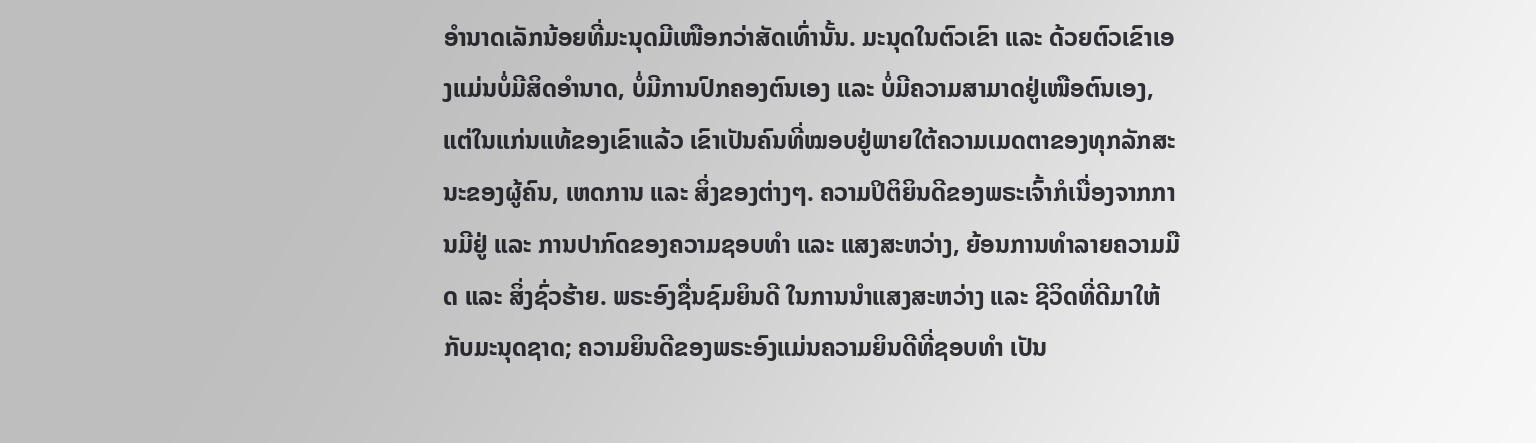ອຳນາດເລັກນ້ອຍທີ່ມະນຸດມີເໜືອກວ່າສັດເທົ່ານັ້ນ. ມະນຸດໃນຕົວເຂົາ ແລະ ດ້ວຍຕົວເຂົາເອງແມ່ນບໍ່ມີສິດອຳນາດ, ບໍ່ມີການປົກຄອງຕົນເອງ ແລະ ບໍ່ມີຄວາມສາມາດຢູ່ເໜືອຕົນເອງ, ແຕ່ໃນແກ່ນແທ້ຂອງເຂົາແລ້ວ ເຂົາເປັນຄົນທີ່ໝອບຢູ່ພາຍໃຕ້ຄວາມເມດຕາຂອງທຸກລັກສະນະຂອງຜູ້ຄົນ, ເຫດການ ແລະ ສິ່ງຂອງຕ່າງໆ. ຄວາມປິຕິຍິນດີຂອງພຣະເຈົ້າກໍເນື່ອງຈາກການມີຢູ່ ແລະ ການປາກົດຂອງຄວາມຊອບທຳ ແລະ ແສງສະຫວ່າງ, ຍ້ອນການທຳລາຍຄວາມມືດ ແລະ ສິ່ງຊົ່ວຮ້າຍ. ພຣະອົງຊື່ນຊົມຍິນດີ ໃນການນໍາແສງສະຫວ່າງ ແລະ ຊີວິດທີ່ດີມາໃຫ້ກັບມະນຸດຊາດ; ຄວາມຍິນດີຂອງພຣະອົງແມ່ນຄວາມຍິນດີທີ່ຊອບທຳ ເປັນ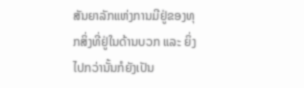ສັນຍາລັກແຫ່ງການມີຢູ່ຂອງທຸກສິ່ງທີ່ຢູ່ໃນດ້ານບວກ ແລະ ຍິ່ງໄປກວ່ານັ້ນກໍຍັງເປັນ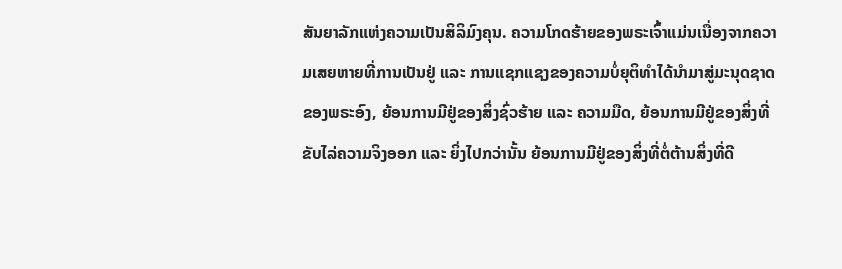ສັນຍາລັກແຫ່ງຄວາມເປັນສິລິມົງຄຸນ. ຄວາມໂກດຮ້າຍຂອງພຣະເຈົ້າແມ່ນເນື່ອງຈາກຄວາມເສຍຫາຍທີ່ການເປັນຢູ່ ແລະ ການແຊກແຊງຂອງຄວາມບໍ່ຍຸຕິທຳໄດ້ນໍາມາສູ່ມະນຸດຊາດຂອງພຣະອົງ, ຍ້ອນການມີຢູ່ຂອງສິ່ງຊົ່ວຮ້າຍ ແລະ ຄວາມມືດ, ຍ້ອນການມີຢູ່ຂອງສິ່ງທີ່ຂັບໄລ່ຄວາມຈິງອອກ ແລະ ຍິ່ງໄປກວ່ານັ້ນ ຍ້ອນການມີຢູ່ຂອງສິ່ງທີ່ຕໍ່ຕ້ານສິ່ງທີ່ດີ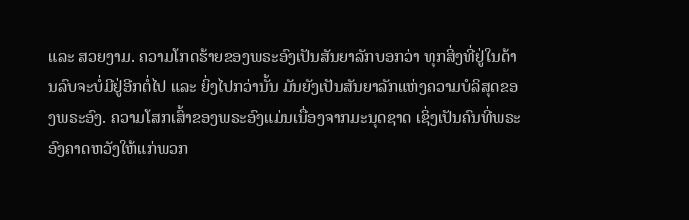ແລະ ສວຍງາມ. ຄວາມໂກດຮ້າຍຂອງພຣະອົງເປັນສັນຍາລັກບອກວ່າ ທຸກສິ່ງທີ່ຢູ່ໃນດ້ານລົບຈະບໍ່ມີຢູ່ອີກຕໍ່ໄປ ແລະ ຍິ່ງໄປກວ່ານັ້ນ ມັນຍັງເປັນສັນຍາລັກແຫ່ງຄວາມບໍລິສຸດຂອງພຣະອົງ. ຄວາມໂສກເສົ້າຂອງພຣະອົງແມ່ນເນື່ອງຈາກມະນຸດຊາດ ເຊິ່ງເປັນຄົນທີ່ພຣະອົງຄາດຫວັງໃຫ້ແກ່ພວກ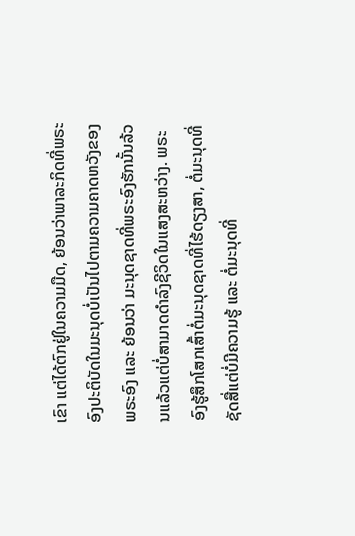ເຂົາ ແຕ່ໄດ້ຕົກຢູ່ໃນຄວາມມືດ, ຍ້ອນວ່າພາລະກິດທີ່ພຣະອົງປະຕິບັດໃນມະນຸດບໍ່ເປັນໄປຕາມຄວາມຄາດຫວັງຂອງພຣະອົງ ແລະ ຍ້ອນວ່າ ມະນຸດຊາດທີ່ພຣະອົງຮັກນັ້ນລ້ວນແລ້ວແຕ່ບໍ່ສາມາດດຳລົງຊີວິດໃນແສງສະຫວ່າງ. ພຣະອົງຮູ້ສຶກໂສກເສົ້າຕໍ່ມະນຸດຊາດທີ່ໄຮ້ດຽງສາ, ຕໍ່ມະນຸດທີ່ຊັດສື່ແຕ່ບໍ່ມີຄວາມຮູ້ ແລະ ຕໍ່ມະນຸດທີ່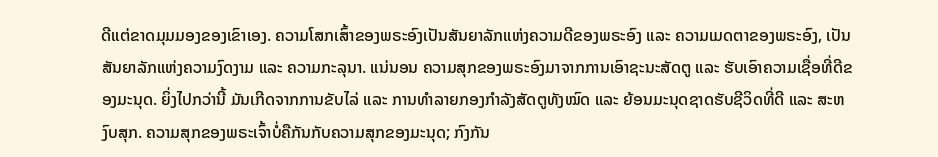ດີແຕ່ຂາດມຸມມອງຂອງເຂົາເອງ. ຄວາມໂສກເສົ້າຂອງພຣະອົງເປັນສັນຍາລັກແຫ່ງຄວາມດີຂອງພຣະອົງ ແລະ ຄວາມເມດຕາຂອງພຣະອົງ, ເປັນສັນຍາລັກແຫ່ງຄວາມງົດງາມ ແລະ ຄວາມກະລຸນາ. ແນ່ນອນ ຄວາມສຸກຂອງພຣະອົງມາຈາກການເອົາຊະນະສັດຕູ ແລະ ຮັບເອົາຄວາມເຊື່ອທີ່ດີຂອງມະນຸດ. ຍິ່ງໄປກວ່ານີ້ ມັນເກີດຈາກການຂັບໄລ່ ແລະ ການທຳລາຍກອງກຳລັງສັດຕູທັງໝົດ ແລະ ຍ້ອນມະນຸດຊາດຮັບຊີວິດທີ່ດີ ແລະ ສະຫງົບສຸກ. ຄວາມສຸກຂອງພຣະເຈົ້າບໍ່ຄືກັນກັບຄວາມສຸກຂອງມະນຸດ; ກົງກັນ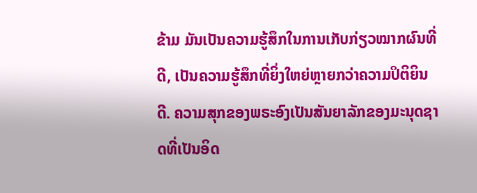ຂ້າມ ມັນເປັນຄວາມຮູ້ສຶກໃນການເກັບກ່ຽວໝາກຜົນທີ່ດີ, ເປັນຄວາມຮູ້ສຶກທີ່ຍິ່ງໃຫຍ່ຫຼາຍກວ່າຄວາມປິຕິຍິນດີ. ຄວາມສຸກຂອງພຣະອົງເປັນສັນຍາລັກຂອງມະນຸດຊາດທີ່ເປັນອິດ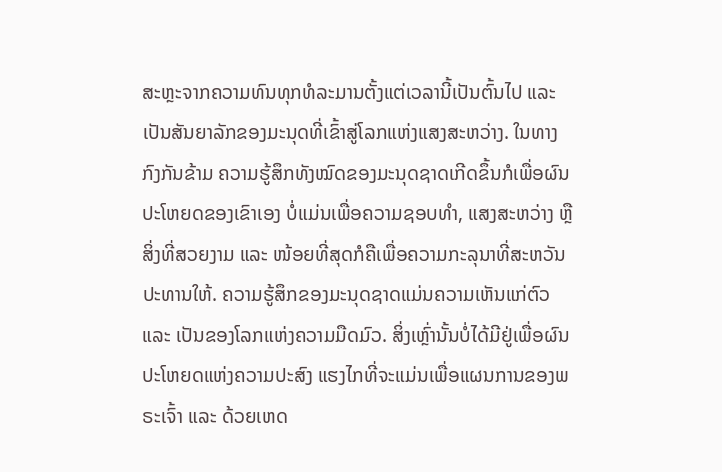ສະຫຼະຈາກຄວາມທົນທຸກທໍລະມານຕັ້ງແຕ່ເວລານີ້ເປັນຕົ້ນໄປ ແລະ ເປັນສັນຍາລັກຂອງມະນຸດທີ່ເຂົ້າສູ່ໂລກແຫ່ງແສງສະຫວ່າງ. ໃນທາງກົງກັນຂ້າມ ຄວາມຮູ້ສຶກທັງໝົດຂອງມະນຸດຊາດເກີດຂຶ້ນກໍເພື່ອຜົນປະໂຫຍດຂອງເຂົາເອງ ບໍ່ແມ່ນເພື່ອຄວາມຊອບທຳ, ແສງສະຫວ່າງ ຫຼື ສິ່ງທີ່ສວຍງາມ ແລະ ໜ້ອຍທີ່ສຸດກໍຄືເພື່ອຄວາມກະລຸນາທີ່ສະຫວັນປະທານໃຫ້. ຄວາມຮູ້ສຶກຂອງມະນຸດຊາດແມ່ນຄວາມເຫັນແກ່ຕົວ ແລະ ເປັນຂອງໂລກແຫ່ງຄວາມມືດມົວ. ສິ່ງເຫຼົ່ານັ້ນບໍ່ໄດ້ມີຢູ່ເພື່ອຜົນປະໂຫຍດແຫ່ງຄວາມປະສົງ ແຮງໄກທີ່ຈະແມ່ນເພື່ອແຜນການຂອງພຣະເຈົ້າ ແລະ ດ້ວຍເຫດ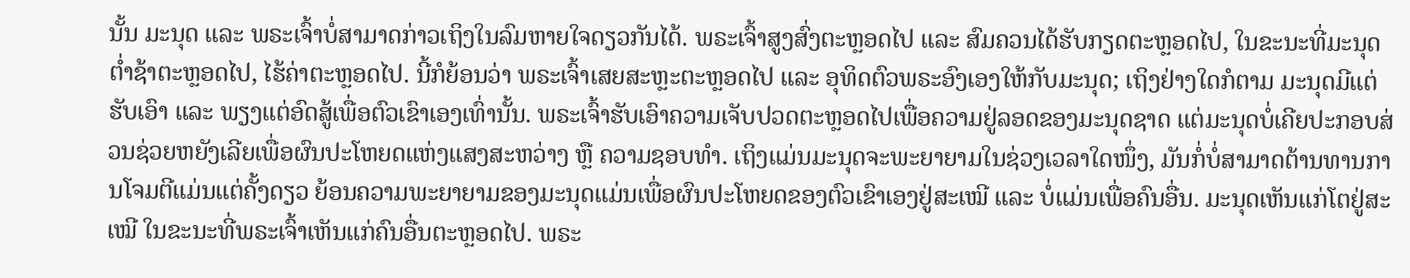ນັ້ນ ມະນຸດ ແລະ ພຣະເຈົ້າບໍ່ສາມາດກ່າວເຖິງໃນລົມຫາຍໃຈດຽວກັນໄດ້. ພຣະເຈົ້າສູງສົ່ງຕະຫຼອດໄປ ແລະ ສົມຄວນໄດ້ຮັບກຽດຕະຫຼອດໄປ, ໃນຂະນະທີ່ມະນຸດຕໍ່າຊ້າຕະຫຼອດໄປ, ໄຮ້ຄ່າຕະຫຼອດໄປ. ນີ້ກໍຍ້ອນວ່າ ພຣະເຈົ້າເສຍສະຫຼະຕະຫຼອດໄປ ແລະ ອຸທິດຕົວພຣະອົງເອງໃຫ້ກັບມະນຸດ; ເຖິງຢ່າງໃດກໍຕາມ ມະນຸດມີແຕ່ຮັບເອົາ ແລະ ພຽງແຕ່ອົດສູ້ເພື່ອຕົວເຂົາເອງເທົ່ານັ້ນ. ພຣະເຈົ້າຮັບເອົາຄວາມເຈັບປວດຕະຫຼອດໄປເພື່ອຄວາມຢູ່ລອດຂອງມະນຸດຊາດ ແຕ່ມະນຸດບໍ່ເຄີຍປະກອບສ່ວນຊ່ວຍຫຍັງເລີຍເພື່ອຜົນປະໂຫຍດແຫ່ງແສງສະຫວ່າງ ຫຼື ຄວາມຊອບທຳ. ເຖິງແມ່ນມະນຸດຈະພະຍາຍາມໃນຊ່ວງເວລາໃດໜຶ່ງ, ມັນກໍ່ບໍ່ສາມາດຕ້ານທານການໂຈມຕີແມ່ນແຕ່ຄັ້ງດຽວ ຍ້ອນຄວາມພະຍາຍາມຂອງມະນຸດແມ່ນເພື່ອຜົນປະໂຫຍດຂອງຕົວເຂົາເອງຢູ່ສະເໝີ ແລະ ບໍ່ແມ່ນເພື່ອຄົນອື່ນ. ມະນຸດເຫັນແກ່ໂຕຢູ່ສະເໝີ ໃນຂະນະທີ່ພຣະເຈົ້າເຫັນແກ່ຄົນອື່ນຕະຫຼອດໄປ. ພຣະ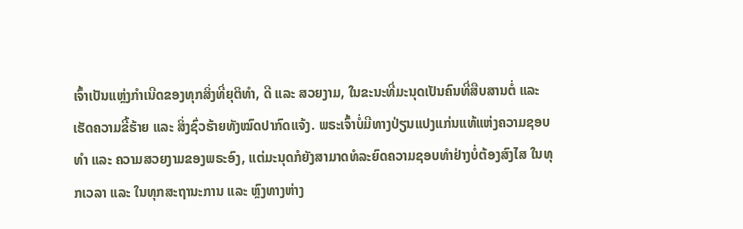ເຈົ້າເປັນແຫຼ່ງກຳເນີດຂອງທຸກສິ່ງທີ່ຍຸຕິທຳ, ດີ ແລະ ສວຍງາມ, ໃນຂະນະທີ່ມະນຸດເປັນຄົນທີ່ສືບສານຕໍ່ ແລະ ເຮັດຄວາມຂີ້ຮ້າຍ ແລະ ສິ່ງຊົ່ວຮ້າຍທັງໝົດປາກົດແຈ້ງ. ພຣະເຈົ້າບໍ່ມີທາງປ່ຽນແປງແກ່ນແທ້ແຫ່ງຄວາມຊອບທຳ ແລະ ຄວາມສວຍງາມຂອງພຣະອົງ, ແຕ່ມະນຸດກໍຍັງສາມາດທໍລະຍົດຄວາມຊອບທຳຢ່າງບໍ່ຕ້ອງສົງໄສ ໃນທຸກເວລາ ແລະ ໃນທຸກສະຖານະການ ແລະ ຫຼົງທາງຫ່າງ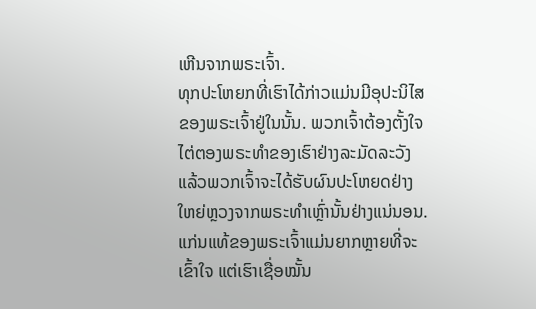ເຫີນຈາກພຣະເຈົ້າ.
ທຸກປະໂຫຍກທີ່ເຮົາໄດ້ກ່າວແມ່ນມີອຸປະນິໄສຂອງພຣະເຈົ້າຢູ່ໃນນັ້ນ. ພວກເຈົ້າຕ້ອງຕັ້ງໃຈໄຕ່ຕອງພຣະທຳຂອງເຮົາຢ່າງລະມັດລະວັງ ແລ້ວພວກເຈົ້າຈະໄດ້ຮັບຜົນປະໂຫຍດຢ່າງໃຫຍ່ຫຼວງຈາກພຣະທຳເຫຼົ່ານັ້ນຢ່າງແນ່ນອນ. ແກ່ນແທ້ຂອງພຣະເຈົ້າແມ່ນຍາກຫຼາຍທີ່ຈະເຂົ້າໃຈ ແຕ່ເຮົາເຊື່ອໝັ້ນ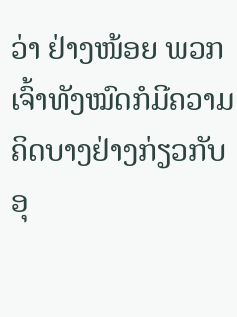ວ່າ ຢ່າງໜ້ອຍ ພວກເຈົ້າທັງໝົດກໍມີຄວາມຄິດບາງຢ່າງກ່ຽວກັບອຸ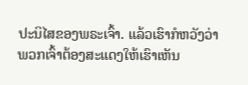ປະນິໄສຂອງພຣະເຈົ້າ. ແລ້ວເຮົາກໍຫວັງວ່າ ພວກເຈົ້າຕ້ອງສະແດງໃຫ້ເຮົາເຫັນ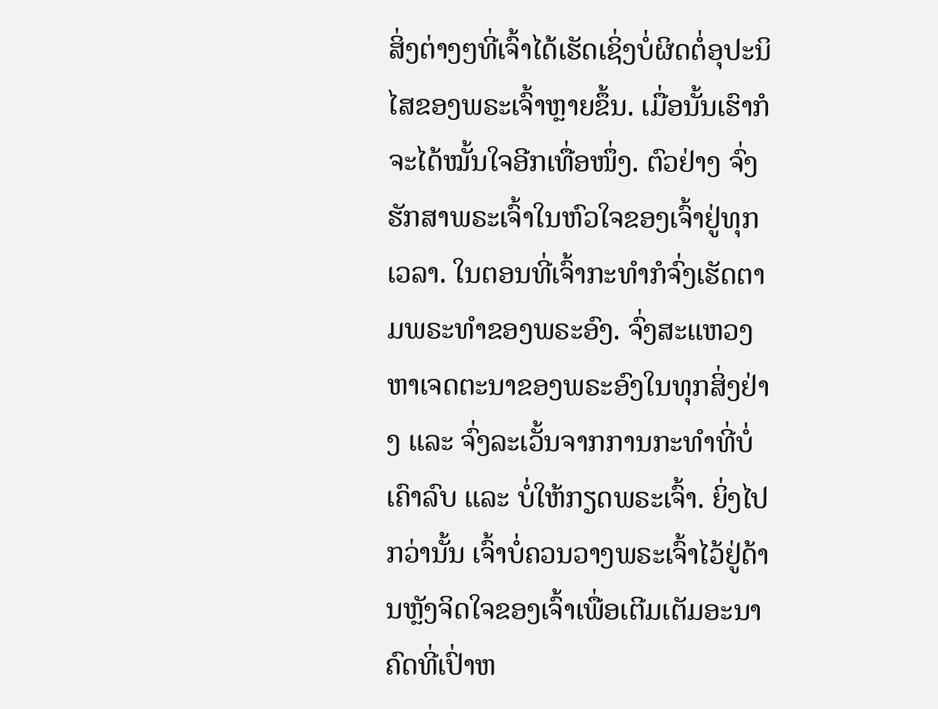ສິ່ງຕ່າງໆທີ່ເຈົ້າໄດ້ເຮັດເຊິ່ງບໍ່ຜິດຕໍ່ອຸປະນິໄສຂອງພຣະເຈົ້າຫຼາຍຂຶ້ນ. ເມື່ອນັ້ນເຮົາກໍຈະໄດ້ໝັ້ນໃຈອີກເທື່ອໜຶ່ງ. ຕົວຢ່າງ ຈົ່ງຮັກສາພຣະເຈົ້າໃນຫົວໃຈຂອງເຈົ້າຢູ່ທຸກເວລາ. ໃນຕອນທີ່ເຈົ້າກະທຳກໍຈົ່ງເຮັດຕາມພຣະທຳຂອງພຣະອົງ. ຈົ່ງສະແຫວງຫາເຈດຕະນາຂອງພຣະອົງໃນທຸກສິ່ງຢ່າງ ແລະ ຈົ່ງລະເວັ້ນຈາກການກະທຳທີ່ບໍ່ເຄົາລົບ ແລະ ບໍ່ໃຫ້ກຽດພຣະເຈົ້າ. ຍິ່ງໄປກວ່ານັ້ນ ເຈົ້າບໍ່ຄວນວາງພຣະເຈົ້າໄວ້ຢູ່ດ້ານຫຼັງຈິດໃຈຂອງເຈົ້າເພື່ອເຕີມເຕັມອະນາຄົດທີ່ເປົ່າຫ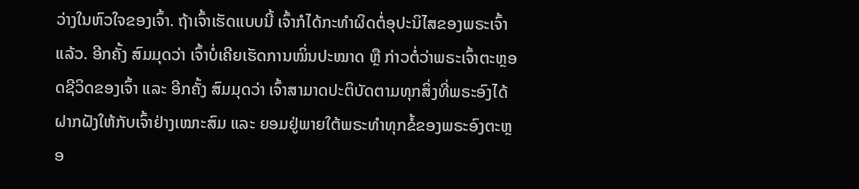ວ່າງໃນຫົວໃຈຂອງເຈົ້າ. ຖ້າເຈົ້າເຮັດແບບນີ້ ເຈົ້າກໍໄດ້ກະທໍາຜິດຕໍ່ອຸປະນິໄສຂອງພຣະເຈົ້າແລ້ວ. ອີກຄັ້ງ ສົມມຸດວ່າ ເຈົ້າບໍ່ເຄີຍເຮັດການໝິ່ນປະໝາດ ຫຼື ກ່າວຕໍ່ວ່າພຣະເຈົ້າຕະຫຼອດຊີວິດຂອງເຈົ້າ ແລະ ອີກຄັ້ງ ສົມມຸດວ່າ ເຈົ້າສາມາດປະຕິບັດຕາມທຸກສິ່ງທີ່ພຣະອົງໄດ້ຝາກຝັງໃຫ້ກັບເຈົ້າຢ່າງເໝາະສົມ ແລະ ຍອມຢູ່ພາຍໃຕ້ພຣະທຳທຸກຂໍ້ຂອງພຣະອົງຕະຫຼອ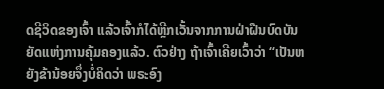ດຊີວິດຂອງເຈົ້າ ແລ້ວເຈົ້າກໍໄດ້ຫຼີກເວັ້ນຈາກການຝ່າຝືນບົດບັນຍັດແຫ່ງການຄຸ້ມຄອງແລ້ວ. ຕົວຢ່າງ ຖ້າເຈົ້າເຄີຍເວົ້າວ່າ “ເປັນຫຍັງຂ້ານ້ອຍຈຶ່ງບໍ່ຄິດວ່າ ພຣະອົງ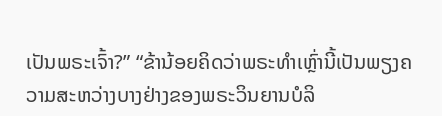ເປັນພຣະເຈົ້າ?” “ຂ້ານ້ອຍຄິດວ່າພຣະທຳເຫຼົ່ານີ້ເປັນພຽງຄວາມສະຫວ່າງບາງຢ່າງຂອງພຣະວິນຍານບໍລິ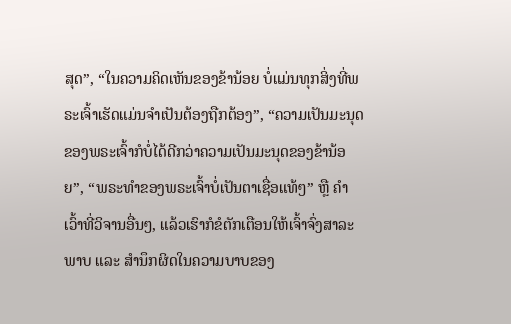ສຸດ”, “ໃນຄວາມຄິດເຫັນຂອງຂ້ານ້ອຍ ບໍ່ແມ່ນທຸກສິ່ງທີ່ພຣະເຈົ້າເຮັດແມ່ນຈຳເປັນຕ້ອງຖືກຕ້ອງ”, “ຄວາມເປັນມະນຸດຂອງພຣະເຈົ້າກໍບໍ່ໄດ້ດີກວ່າຄວາມເປັນມະນຸດຂອງຂ້ານ້ອຍ”, “ພຣະທຳຂອງພຣະເຈົ້າບໍ່ເປັນຕາເຊື່ອແທ້ໆ” ຫຼື ຄໍາເວົ້າທີ່ວິຈານອື່ນໆ, ແລ້ວເຮົາກໍຂໍຕັກເຕືອນໃຫ້ເຈົ້າຈົ່ງສາລະພາບ ແລະ ສຳນຶກຜິດໃນຄວາມບາບຂອງ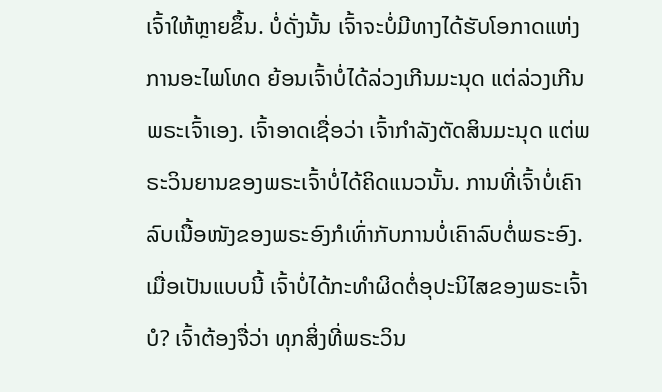ເຈົ້າໃຫ້ຫຼາຍຂຶ້ນ. ບໍ່ດັ່ງນັ້ນ ເຈົ້າຈະບໍ່ມີທາງໄດ້ຮັບໂອກາດແຫ່ງການອະໄພໂທດ ຍ້ອນເຈົ້າບໍ່ໄດ້ລ່ວງເກີນມະນຸດ ແຕ່ລ່ວງເກີນພຣະເຈົ້າເອງ. ເຈົ້າອາດເຊື່ອວ່າ ເຈົ້າກຳລັງຕັດສິນມະນຸດ ແຕ່ພຣະວິນຍານຂອງພຣະເຈົ້າບໍ່ໄດ້ຄິດແນວນັ້ນ. ການທີ່ເຈົ້າບໍ່ເຄົາລົບເນື້ອໜັງຂອງພຣະອົງກໍເທົ່າກັບການບໍ່ເຄົາລົບຕໍ່ພຣະອົງ. ເມື່ອເປັນແບບນີ້ ເຈົ້າບໍ່ໄດ້ກະທໍາຜິດຕໍ່ອຸປະນິໄສຂອງພຣະເຈົ້າບໍ? ເຈົ້າຕ້ອງຈື່ວ່າ ທຸກສິ່ງທີ່ພຣະວິນ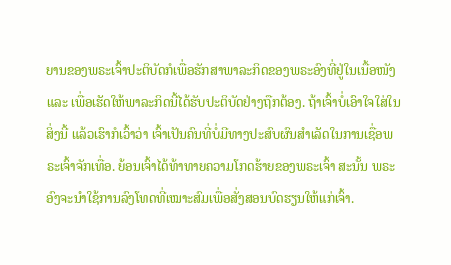ຍານຂອງພຣະເຈົ້າປະຕິບັດກໍເພື່ອຮັກສາພາລະກິດຂອງພຣະອົງທີ່ຢູ່ໃນເນື້ອໜັງ ແລະ ເພື່ອເຮັດໃຫ້ພາລະກິດນີ້ໄດ້ຮັບປະຕິບັດຢ່າງຖືກຕ້ອງ. ຖ້າເຈົ້າບໍ່ເອົາໃຈໃສ່ໃນສິ່ງນີ້ ແລ້ວເຮົາກໍເວົ້າວ່າ ເຈົ້າເປັນຄົນທີ່ບໍ່ມີທາງປະສົບຜົນສຳເລັດໃນການເຊື່ອພຣະເຈົ້າຈັກເທື່ອ. ຍ້ອນເຈົ້າໄດ້ທ້າທາຍຄວາມໂກດຮ້າຍຂອງພຣະເຈົ້າ ສະນັ້ນ ພຣະອົງຈະນໍາໃຊ້ການລົງໂທດທີ່ເໝາະສົມເພື່ອສັ່ງສອນບົດຮຽນໃຫ້ແກ່ເຈົ້າ.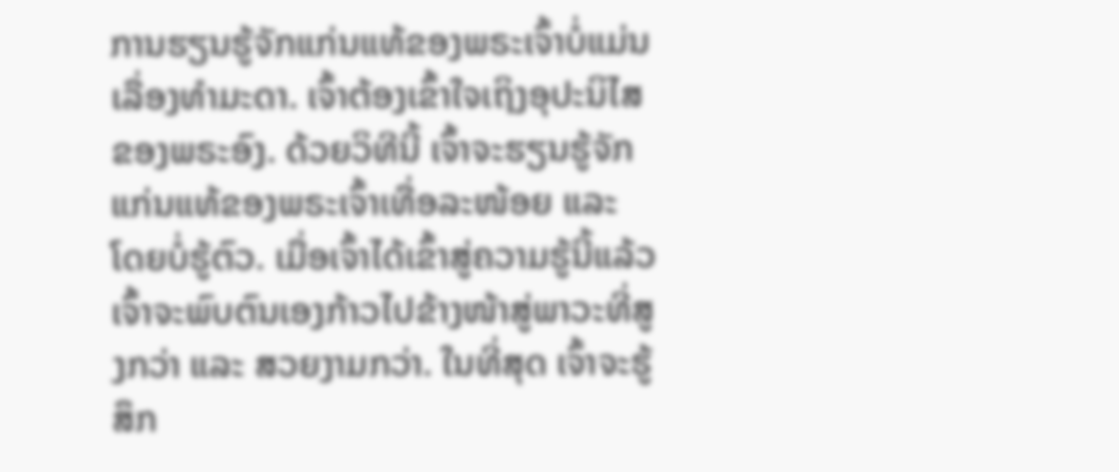ການຮຽນຮູ້ຈັກແກ່ນແທ້ຂອງພຣະເຈົ້າບໍ່ແມ່ນເລື່ອງທໍາມະດາ. ເຈົ້າຕ້ອງເຂົ້າໃຈເຖິງອຸປະນິໄສຂອງພຣະອົງ. ດ້ວຍວິທີນີ້ ເຈົ້າຈະຮຽນຮູ້ຈັກແກ່ນແທ້ຂອງພຣະເຈົ້າເທື່ອລະໜ້ອຍ ແລະ ໂດຍບໍ່ຮູ້ຕົວ. ເມື່ອເຈົ້າໄດ້ເຂົ້າສູ່ຄວາມຮູ້ນີ້ແລ້ວ ເຈົ້າຈະພົບຕົນເອງກ້າວໄປຂ້າງໜ້າສູ່ພາວະທີ່ສູງກວ່າ ແລະ ສວຍງາມກວ່າ. ໃນທີ່ສຸດ ເຈົ້າຈະຮູ້ສຶກ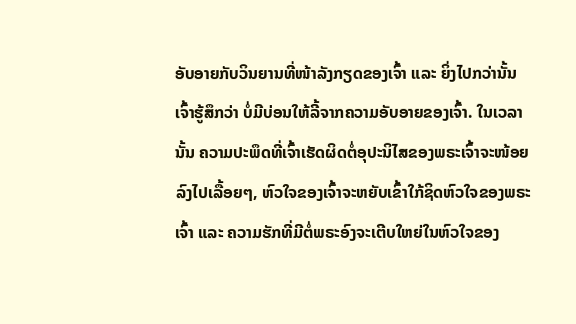ອັບອາຍກັບວິນຍານທີ່ໜ້າລັງກຽດຂອງເຈົ້າ ແລະ ຍິ່ງໄປກວ່ານັ້ນ ເຈົ້າຮູ້ສຶກວ່າ ບໍ່ມີບ່ອນໃຫ້ລີ້ຈາກຄວາມອັບອາຍຂອງເຈົ້າ. ໃນເວລານັ້ນ ຄວາມປະພຶດທີ່ເຈົ້າເຮັດຜິດຕໍ່ອຸປະນິໄສຂອງພຣະເຈົ້າຈະໜ້ອຍລົງໄປເລື້ອຍໆ, ຫົວໃຈຂອງເຈົ້າຈະຫຍັບເຂົ້າໃກ້ຊິດຫົວໃຈຂອງພຣະເຈົ້າ ແລະ ຄວາມຮັກທີ່ມີຕໍ່ພຣະອົງຈະເຕີບໃຫຍ່ໃນຫົວໃຈຂອງ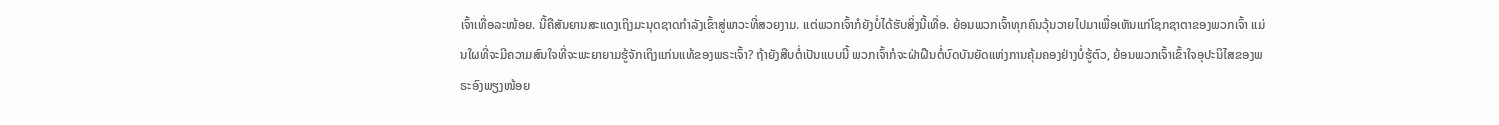ເຈົ້າເທື່ອລະໜ້ອຍ. ນີ້ຄືສັນຍານສະແດງເຖິງມະນຸດຊາດກຳລັງເຂົ້າສູ່ພາວະທີ່ສວຍງາມ. ແຕ່ພວກເຈົ້າກໍຍັງບໍ່ໄດ້ຮັບສິ່ງນີ້ເທື່ອ. ຍ້ອນພວກເຈົ້າທຸກຄົນວຸ້ນວາຍໄປມາເພື່ອເຫັນແກ່ໂຊກຊາຕາຂອງພວກເຈົ້າ ແມ່ນໃຜທີ່ຈະມີຄວາມສົນໃຈທີ່ຈະພະຍາຍາມຮູ້ຈັກເຖິງແກ່ນແທ້ຂອງພຣະເຈົ້າ? ຖ້າຍັງສືບຕໍ່ເປັນແບບນີ້ ພວກເຈົ້າກໍຈະຝ່າຝືນຕໍ່ບົດບັນຍັດແຫ່ງການຄຸ້ມຄອງຢ່າງບໍ່ຮູ້ຕົວ, ຍ້ອນພວກເຈົ້າເຂົ້າໃຈອຸປະນິໄສຂອງພຣະອົງພຽງໜ້ອຍ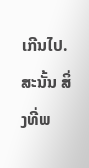ເກີນໄປ. ສະນັ້ນ ສິ່ງທີ່ພ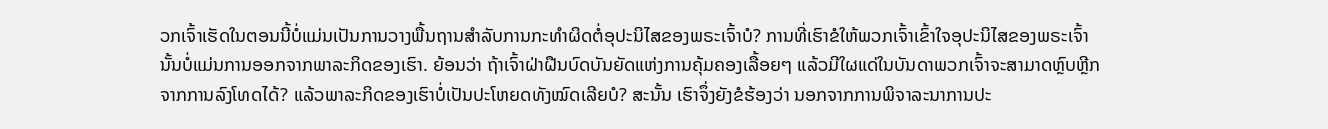ວກເຈົ້າເຮັດໃນຕອນນີ້ບໍ່ແມ່ນເປັນການວາງພື້ນຖານສໍາລັບການກະທໍາຜິດຕໍ່ອຸປະນິໄສຂອງພຣະເຈົ້າບໍ? ການທີ່ເຮົາຂໍໃຫ້ພວກເຈົ້າເຂົ້າໃຈອຸປະນິໄສຂອງພຣະເຈົ້ານັ້ນບໍ່ແມ່ນການອອກຈາກພາລະກິດຂອງເຮົາ. ຍ້ອນວ່າ ຖ້າເຈົ້າຝ່າຝືນບົດບັນຍັດແຫ່ງການຄຸ້ມຄອງເລື້ອຍໆ ແລ້ວມີໃຜແດ່ໃນບັນດາພວກເຈົ້າຈະສາມາດຫຼົບຫຼີກຈາກການລົງໂທດໄດ້? ແລ້ວພາລະກິດຂອງເຮົາບໍ່ເປັນປະໂຫຍດທັງໝົດເລີຍບໍ? ສະນັ້ນ ເຮົາຈຶ່ງຍັງຂໍຮ້ອງວ່າ ນອກຈາກການພິຈາລະນາການປະ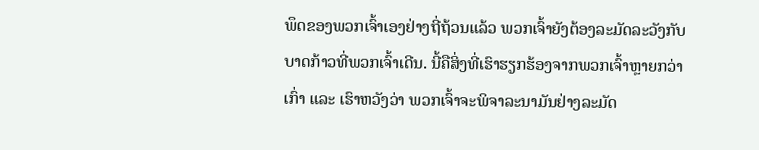ພຶດຂອງພວກເຈົ້າເອງຢ່າງຖີ່ຖ້ວນແລ້ວ ພວກເຈົ້າຍັງຕ້ອງລະມັດລະວັງກັບບາດກ້າວທີ່ພວກເຈົ້າເດີນ. ນີ້ຄືສິ່ງທີ່ເຮົາຮຽກຮ້ອງຈາກພວກເຈົ້າຫຼາຍກວ່າເກົ່າ ແລະ ເຮົາຫວັງວ່າ ພວກເຈົ້າຈະພິຈາລະນາມັນຢ່າງລະມັດ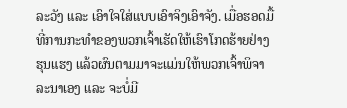ລະວັງ ແລະ ເອົາໃຈໃສ່ແບບເອົາຈິງເອົາຈັງ. ເມື່ອຮອດມື້ທີ່ການກະທຳຂອງພວກເຈົ້າເຮັດໃຫ້ເຮົາໂກດຮ້າຍຢ່າງຮຸນແຮງ ແລ້ວຜົນຕາມມາຈະແມ່ນໃຫ້ພວກເຈົ້າພິຈາລະນາເອງ ແລະ ຈະບໍ່ມີ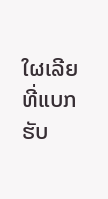ໃຜເລີຍທີ່ແບກຮັບ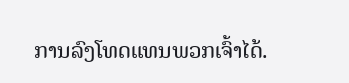ການລົງໂທດແທນພວກເຈົ້າໄດ້.